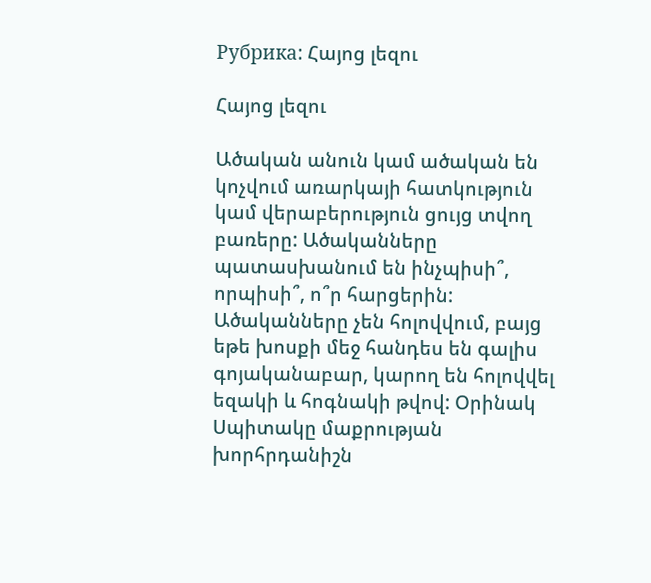Рубрика: Հայոց լեզու

Հայոց լեզու

Ածական անուն կամ ածական են կոչվում առարկայի հատկություն կամ վերաբերություն ցույց տվող բառերը: Ածականները պատասխանում են ինչպիսի՞, որպիսի՞, ո՞ր հարցերին:
Ածականները չեն հոլովվում, բայց եթե խոսքի մեջ հանդես են գալիս գոյականաբար, կարող են հոլովվել եզակի և հոգնակի թվով: Օրինակ Սպիտակը մաքրության խորհրդանիշն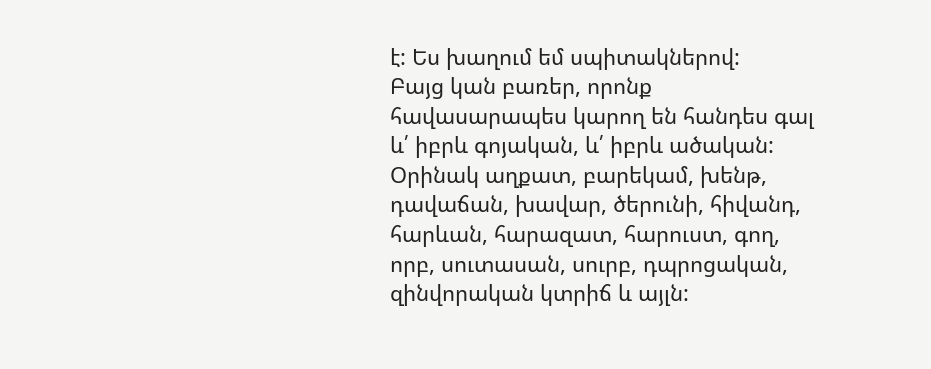է: Ես խաղում եմ սպիտակներով:
Բայց կան բառեր, որոնք հավասարապես կարող են հանդես գալ և՛ իբրև գոյական, և՛ իբրև ածական:
Օրինակ աղքատ, բարեկամ, խենթ, դավաճան, խավար, ծերունի, հիվանդ, հարևան, հարազատ, հարուստ, գող, որբ, սուտասան, սուրբ, դպրոցական, զինվորական կտրիճ և այլն: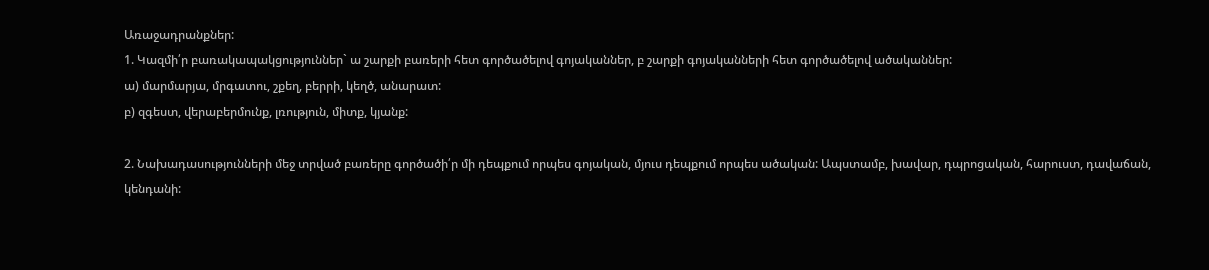Առաջադրանքներ:
1. Կազմի՛ր բառակապակցություններ` ա շարքի բառերի հետ գործածելով գոյականներ, բ շարքի գոյականների հետ գործածելով ածականներ:
ա) մարմարյա, մրգատու, շքեղ, բերրի, կեղծ, անարատ:
բ) զգեստ, վերաբերմունք, լռություն, միտք, կյանք:

2. Նախադասությունների մեջ տրված բառերը գործածի՛ր մի դեպքում որպես գոյական, մյուս դեպքում որպես ածական: Ապստամբ, խավար, դպրոցական, հարուստ, դավաճան, կենդանի: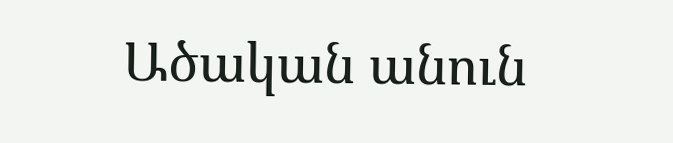Ածական անուն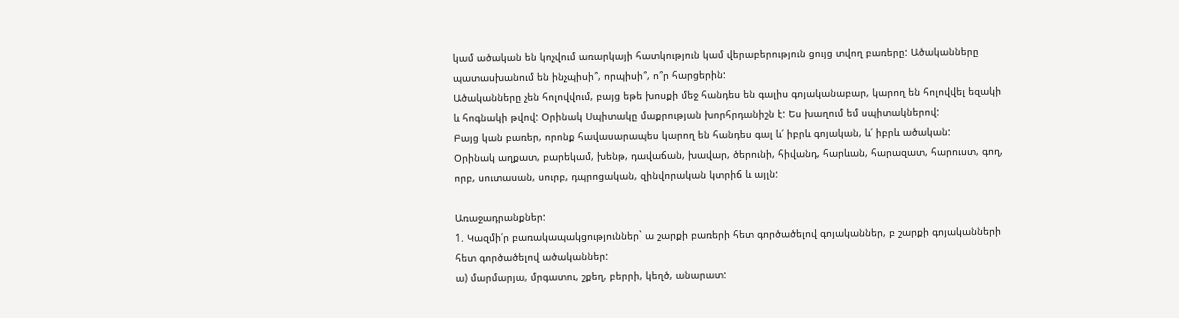կամ ածական են կոչվում առարկայի հատկություն կամ վերաբերություն ցույց տվող բառերը: Ածականները պատասխանում են ինչպիսի՞, որպիսի՞, ո՞ր հարցերին:
Ածականները չեն հոլովվում, բայց եթե խոսքի մեջ հանդես են գալիս գոյականաբար, կարող են հոլովվել եզակի և հոգնակի թվով: Օրինակ Սպիտակը մաքրության խորհրդանիշն է: Ես խաղում եմ սպիտակներով:
Բայց կան բառեր, որոնք հավասարապես կարող են հանդես գալ և՛ իբրև գոյական, և՛ իբրև ածական:
Օրինակ աղքատ, բարեկամ, խենթ, դավաճան, խավար, ծերունի, հիվանդ, հարևան, հարազատ, հարուստ, գող, որբ, սուտասան, սուրբ, դպրոցական, զինվորական կտրիճ և այլն:

Առաջադրանքներ:
1. Կազմի՛ր բառակապակցություններ` ա շարքի բառերի հետ գործածելով գոյականներ, բ շարքի գոյականների հետ գործածելով ածականներ:
ա) մարմարյա, մրգատու, շքեղ, բերրի, կեղծ, անարատ: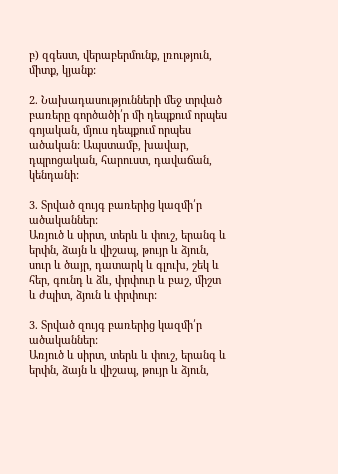բ) զգեստ, վերաբերմունք, լռություն, միտք, կյանք:

2. Նախադասությունների մեջ տրված բառերը գործածի՛ր մի դեպքում որպես գոյական, մյուս դեպքում որպես ածական: Ապստամբ, խավար, դպրոցական, հարուստ, դավաճան, կենդանի:

3. Տրված զույգ բառերից կազմի՛ր ածականներ:
Առյուծ և սիրտ, տերև և փուշ, երանգ և երփն, ձայն և վիշապ, թույր և ձյուն, սուր և ծայր, դատարկ և գլուխ, շեկ և հեր, գունդ և ձև, փրփուր և բաշ, միշտ և ժպիտ, ձյուն և փրփուր:

3. Տրված զույգ բառերից կազմի՛ր ածականներ:
Առյուծ և սիրտ, տերև և փուշ, երանգ և երփն, ձայն և վիշապ, թույր և ձյուն,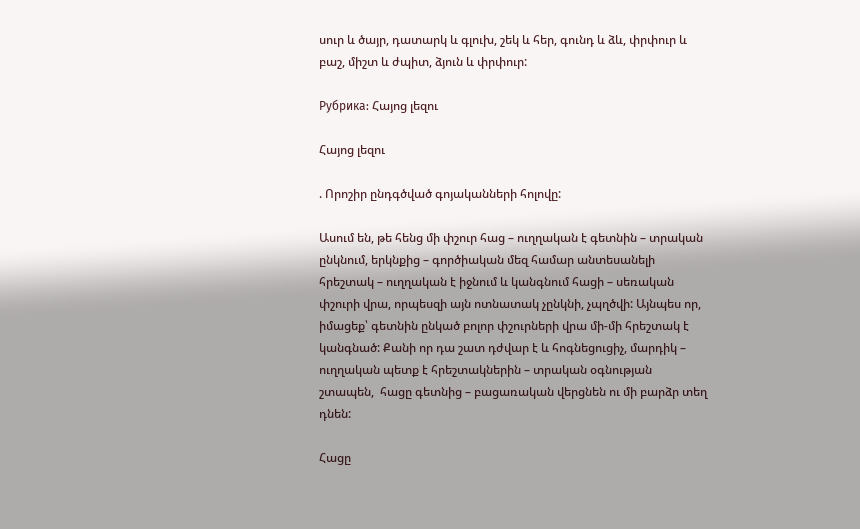սուր և ծայր, դատարկ և գլուխ, շեկ և հեր, գունդ և ձև, փրփուր և բաշ, միշտ և ժպիտ, ձյուն և փրփուր:

Рубрика: Հայոց լեզու

Հայոց լեզու

. Որոշիր ընդգծված գոյականների հոլովը:

Ասում են, թե հենց մի փշուր հաց – ուղղական է գետնին – տրական ընկնում, երկնքից – գործիական մեզ համար անտեսանելի հրեշտակ – ուղղական է իջնում և կանգնում հացի – սեռական փշուրի վրա, որպեսզի այն ոտնատակ չընկնի, չպղծվի: Այնպես որ, իմացեք՝ գետնին ընկած բոլոր փշուրների վրա մի-մի հրեշտակ է կանգնած: Քանի որ դա շատ դժվար է և հոգնեցուցիչ, մարդիկ – ուղղական պետք է հրեշտակներին – տրական օգնության շտապեն,  հացը գետնից – բացառական վերցնեն ու մի բարձր տեղ դնեն:

Հացը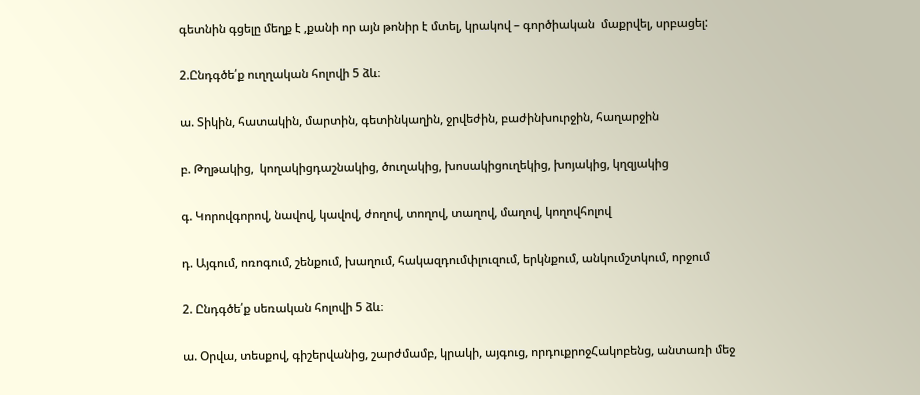գետնին գցելը մեղք է ,քանի որ այն թոնիր է մտել, կրակով – գործիական  մաքրվել, սրբացել:

2.Ընդգծե՛ք ուղղական հոլովի 5 ձև։

ա. Տիկին, հատակին, մարտին, գետինկաղին, ջրվեժին, բաժինխուրջին, հաղարջին

բ. Թղթակից,  կողակիցդաշնակից, ծուղակից, խոսակիցուղեկից, խոյակից, կղզյակից

գ. Կորովգորով, նավով, կավով, ժողով, տողով, տաղով, մաղով, կողովհոլով

դ. Այգում, ոռոգում, շենքում, խաղում, հակազդումփլուզում, երկնքում, անկումշտկում, որջում

2. Ընդգծե՛ք սեռական հոլովի 5 ձև։

ա. Օրվա, տեսքով, գիշերվանից, շարժմամբ, կրակի, այգուց, որդուքրոջՀակոբենց, անտառի մեջ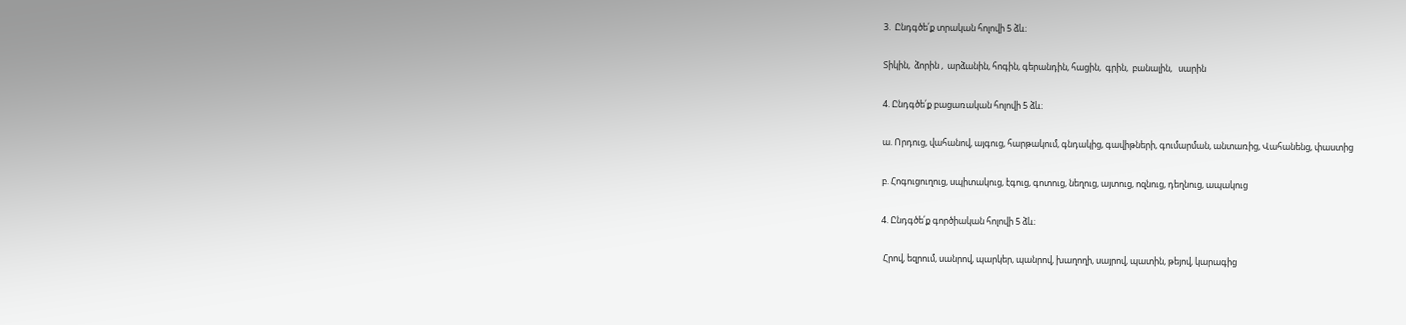3.  Ընդգծե՛ք տրական հոլովի 5 ձև։

Տիկին,  ձորին ,  արձանին, հոգին, գերանդին, հացին,  գրին,  բանալին,   սարին

4. Ընդգծե՛ք բացառական հոլովի 5 ձև։

ա. Որդուց, վահանով, այգուց, հարթակում, գնդակից, գավիթների, գումարման, անտառից, Վահանենց, փաստից

բ. Հոգուցուղուց, սպիտակուց, էգուց, գոտուց, նեղուց, այտուց, ոզնուց, դեղնուց, ապակուց

4. Ընդգծե՛ք գործիական հոլովի 5 ձև։

 Հրով, եզրում, սանրով, պարկեր, պանրով, խաղողի, սայրով, պատին, թեյով, կարագից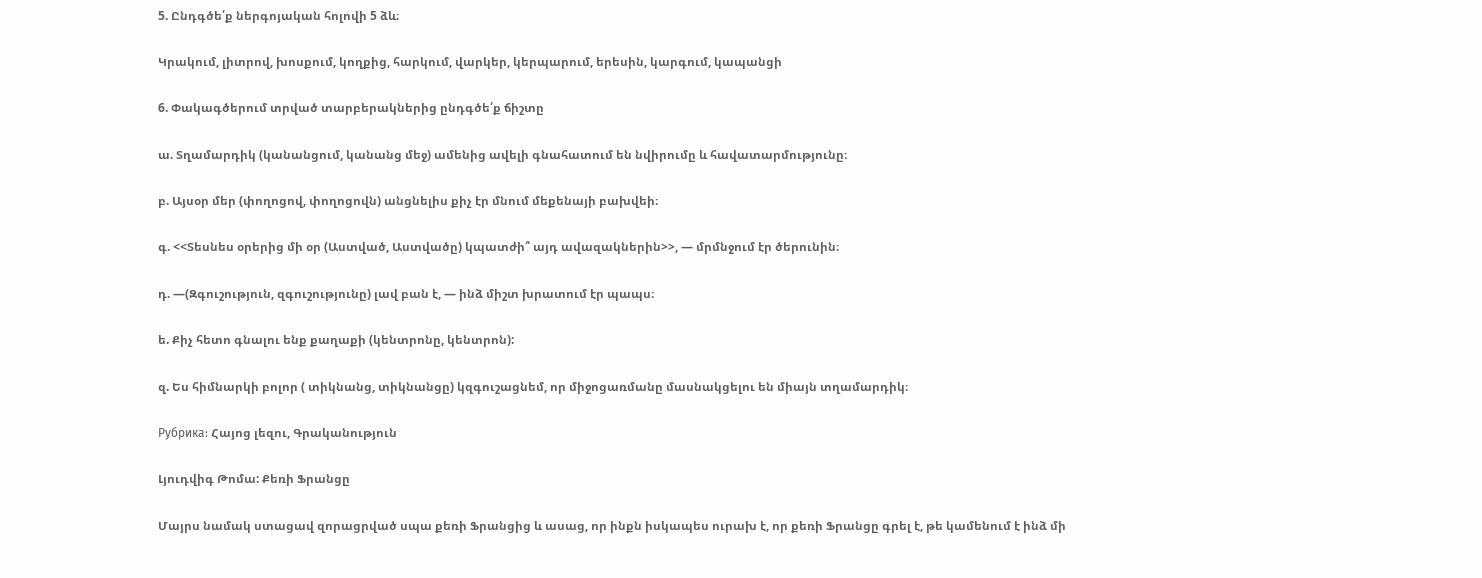5. Ընդգծե՛ք ներգոյական հոլովի 5 ձև։

Կրակում, լիտրով, խոսքում, կողքից, հարկում, վարկեր, կերպարում, երեսին, կարգում, կապանցի

6. Փակագծերում տրված տարբերակներից ընդգծե՛ք ճիշտը

ա. Տղամարդիկ (կանանցում, կանանց մեջ) ամենից ավելի գնահատում են նվիրումը և հավատարմությունը։

բ. Այսօր մեր (փողոցով, փողոցովն) անցնելիս քիչ էր մնում մեքենայի բախվեի։

գ. <<Տեսնես օրերից մի օր (Աստված, Աստվածը) կպատժի՞ այդ ավազակներին>>, — մրմնջում էր ծերունին։

դ. —(Զգուշություն, զգուշությունը) լավ բան է, — ինձ միշտ խրատում էր պապս։

ե. Քիչ հետո գնալու ենք քաղաքի (կենտրոնը, կենտրոն):

զ. Ես հիմնարկի բոլոր ( տիկնանց, տիկնանցը) կզգուշացնեմ, որ միջոցառմանը մասնակցելու են միայն տղամարդիկ։

Рубрика: Հայոց լեզու, Գրականություն

Լյուդվիգ Թոմա: Քեռի Ֆրանցը

Մայրս նամակ ստացավ զորացրված սպա քեռի Ֆրանցից և ասաց, որ ինքն իսկապես ուրախ է, որ քեռի Ֆրանցը գրել է, թե կամենում է ինձ մի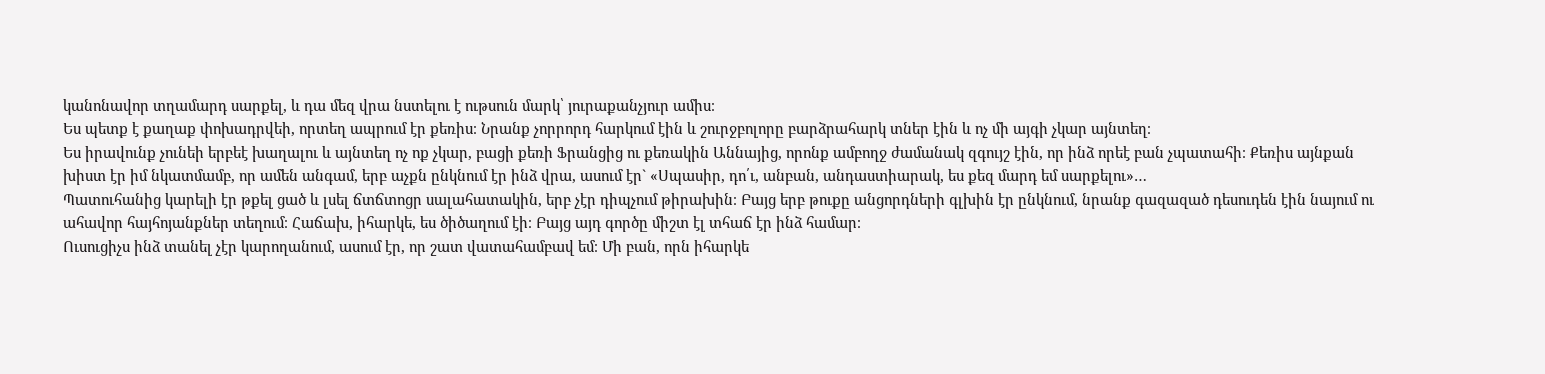կանոնավոր տղամարդ սարքել, և դա մեզ վրա նստելու է ութսուն մարկ՝ յուրաքանչյուր ամիս։
Ես պետք է քաղաք փոխադրվեի, որտեղ ապրում էր քեռիս։ Նրանք չորրորդ հարկում էին և շուրջբոլորը բարձրահարկ տներ էին և ոչ մի այգի չկար այնտեղ։
Ես իրավունք չունեի երբեէ խաղալու և այնտեղ ոչ ոք չկար, բացի քեռի Ֆրանցից ու քեռակին Աննայից, որոնք ամբողջ ժամանակ զգույշ էին, որ ինձ որեէ բան չպատահի։ Քեռիս այնքան խիստ էր իմ նկատմամբ, որ ամեն անգամ, երբ աչքն ընկնում էր ինձ վրա, ասում էր` «Սպասիր, դո՛ւ, անբան, անդաստիարակ, ես քեզ մարդ եմ սարքելու»…
Պատուհանից կարելի էր թքել ցած և լսել ճտճտոցր սալահատակին, երբ չէր դիպչում թիրախին։ Բայց երբ թուքը անցորդների գլխին էր ընկնում, նրանք գազազած դեսուդեն էին նայում ու ահավոր հայհոյանքներ տեղում։ Հաճախ, իհարկե, ես ծիծաղում էի։ Բայց այդ գործը միշտ էլ տհաճ էր ինձ համար։
Ուսուցիչս ինձ տանել չէր կարողանում, ասում էր, որ շատ վատահամբավ եմ։ Մի բան, որն իհարկե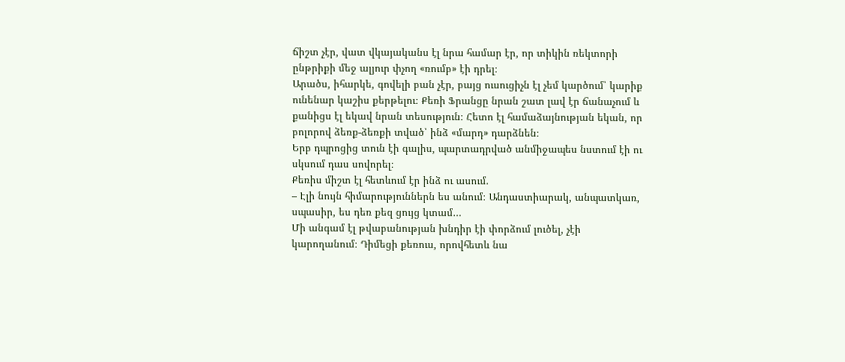ճիշտ չէր, վատ վկայականս էլ նրա համար էր, որ տիկին ռեկտորի ընթրիքի մեջ ալյուր փչող «ռումբ» էի դրել։
Արածս, իհարկե, գովելի բան չէր, բայց ուսուցիչն էլ չեմ կարծում՝ կարիք ունենար կաշիս քերթելու։ Քեռի Ֆրանցը նրան շատ լավ էր ճանաչում և քանիցս էլ եկավ նրան տեսություն։ Հետո էլ համաձայնության եկան, որ բոլորով ձեռք-ձեռքի տված՝ ինձ «մարդ» դարձնեն։
Երբ դպրոցից տուն էի գալիս, պարտադրված անմիջապես նստում էի ու սկսում դաս սովորել։
Քեռիս միշտ էլ հետևում էր ինձ ու ասում.
– Էլի նույն հիմարություններն ես անում։ Անդաստիարակ, անպատկառ, սպասիր, ես դեռ քեզ ցույց կտամ…
Մի անգամ էլ թվաբանության խնդիր էի փորձում լուծել, չէի կարողանում։ Դիմեցի քեռուս, որովհետև նա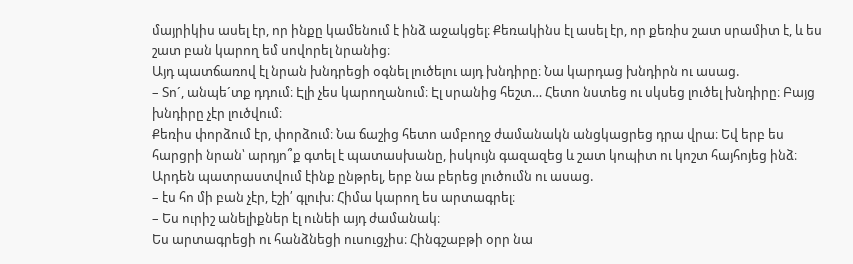մայրիկիս ասել էր, որ ինքը կամենում է ինձ աջակցել։ Քեռակինս էլ ասել էր, որ քեռիս շատ սրամիտ է, և ես շատ բան կարող եմ սովորել նրանից։
Այդ պատճառով էլ նրան խնդրեցի օգնել լուծելու այդ խնդիրը։ Նա կարդաց խնդիրն ու ասաց.
– Տո´, անպե´տք դդում։ Էլի չես կարողանում։ Էլ սրանից հեշտ… Հետո նստեց ու սկսեց լուծել խնդիրը։ Բայց խնդիրը չէր լուծվում։
Քեռիս փորձում էր, փորձում։ Նա ճաշից հետո ամբողջ ժամանակն անցկացրեց դրա վրա։ Եվ երբ ես հարցրի նրան՝ արդյո՞ք գտել է պատասխանը, իսկույն գազազեց և շատ կոպիտ ու կոշտ հայհոյեց ինձ։ Արդեն պատրաստվում էինք ընթրել, երբ նա բերեց լուծումն ու ասաց.
– էս հո մի բան չէր, էշի՛ գլուխ։ Հիմա կարող ես արտագրել։
– Ես ուրիշ անելիքներ էլ ունեի այդ ժամանակ։
Ես արտագրեցի ու հանձնեցի ուսուցչիս։ Հինգշաբթի օրր նա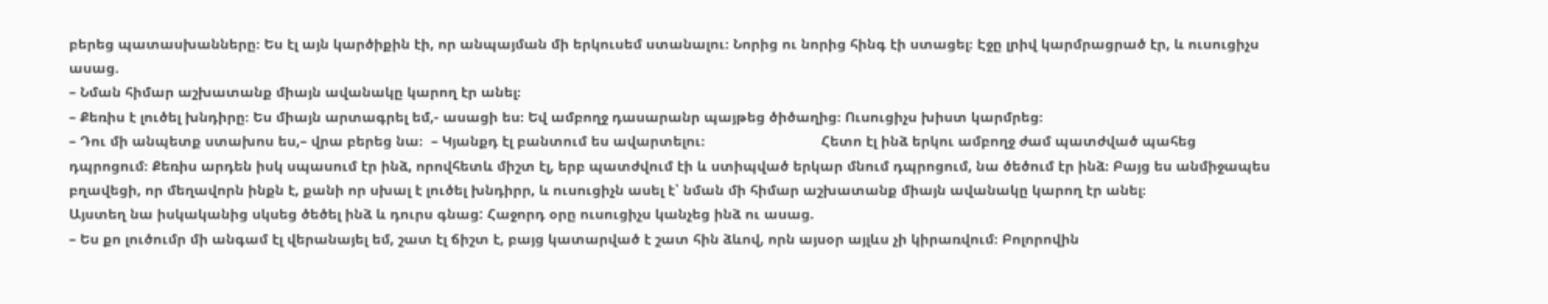բերեց պատասխանները։ Ես էլ այն կարծիքին էի, որ անպայման մի երկուսեմ ստանալու։ Նորից ու նորից հինգ էի ստացել։ Էջը լրիվ կարմրացրած էր, և ուսուցիչս ասաց.
– Նման հիմար աշխատանք միայն ավանակը կարող էր անել։
– Քեռիս է լուծել խնդիրը։ Ես միայն արտագրել եմ,- ասացի ես։ Եվ ամբողջ դասարանր պայթեց ծիծաղից։ Ուսուցիչս խիստ կարմրեց։
– Դու մի անպետք ստախոս ես,– վրա բերեց նա։  – Կյանքդ էլ բանտում ես ավարտելու։                             Հետո էլ ինձ երկու ամբողջ ժամ պատժված պահեց դպրոցում։ Քեռիս արդեն իսկ սպասում էր ինձ, որովհետև միշտ էլ, երբ պատժվում էի և ստիպված երկար մնում դպրոցում, նա ծեծում էր ինձ։ Բայց ես անմիջապես բղավեցի, որ մեղավորն ինքն է, քանի որ սխալ է լուծել խնդիրր, և ուսուցիչն ասել է՝ նման մի հիմար աշխատանք միայն ավանակը կարող էր անել։
Այստեղ նա իսկականից սկսեց ծեծել ինձ և դուրս գնաց: Հաջորդ օրը ուսուցիչս կանչեց ինձ ու ասաց.
– Ես քո լուծումր մի անգամ էլ վերանայել եմ, շատ էլ ճիշտ է, բայց կատարված է շատ հին ձևով, որն այսօր այլևս չի կիրառվում։ Բոլորովին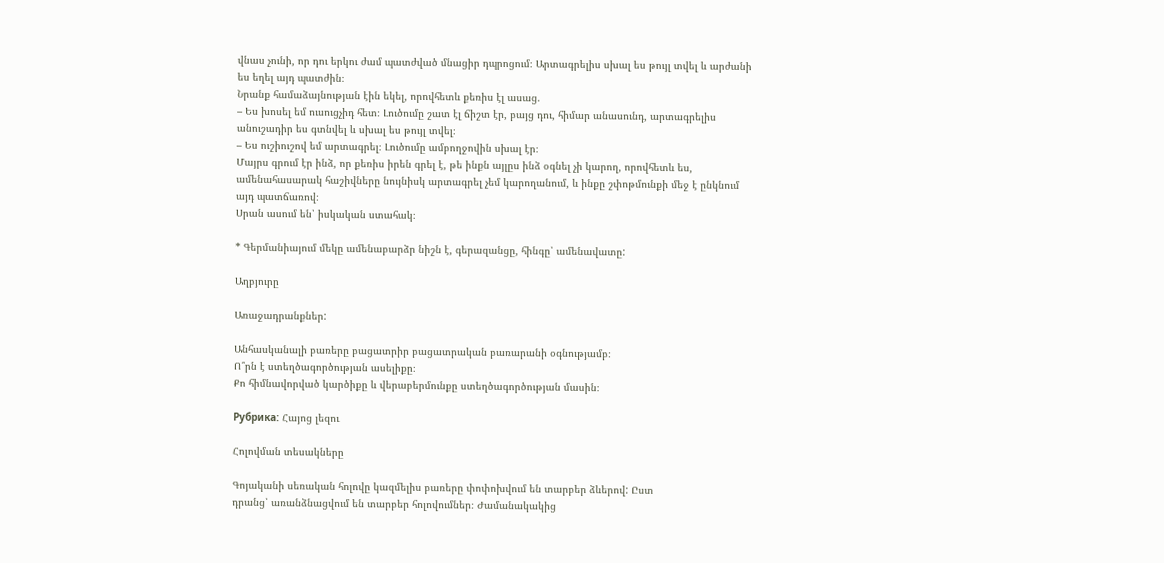վնաս չունի, որ դու երկու ժամ պատժված մնացիր դպրոցում։ Արտագրելիս սխալ ես թույլ տվել և արժանի ես եղել այդ պատժին։
Նրանք համաձայնության էին եկել, որովհետև քեռիս էլ ասաց.
– Ես խոսել եմ ուսուցչիդ հետ։ Լուծումը շատ էլ ճիշտ էր, բայց դու, հիմար անասունդ, արտագրելիս անուշադիր ես գտնվել և սխալ ես թույլ տվել։
– Ես ուշիուշով եմ արտագրել։ Լուծումը ամբողջովին սխալ էր։
Մայրս գրում էր ինձ, որ քեռիս իրեն գրել է, թե ինքն այլըս ինձ օգնել չի կարող, որովհետև ես, ամենահասարակ հաշիվները նույնիսկ արտագրել չեմ կարողանում, և ինքը շփոթմունքի մեջ է ընկնում այդ պատճառով։
Սրան ասում են՝ իսկական ստահակ։

* Գերմանիայում մեկը ամենաբարձր նիշն է, գերազանցը, հինգը՝ ամենավատը:

Աղբյուրը

Առաջադրանքներ:

Անհասկանալի բառերը բացատրիր բացատրական բառարանի օգնությամբ։
Ո՞րն է ստեղծագործության ասելիքը։
Քո հիմնավորված կարծիքը և վերաբերմունքը ստեղծագործության մասին։

Рубрика: Հայոց լեզու

Հոլովման տեսակները

Գոյականի սեռական հոլովը կազմելիս բառերը փոփոխվում են տարբեր ձևերով: Ըստ
դրանց՝ առանձնացվում են տարբեր հոլովումներ։ Ժամանակակից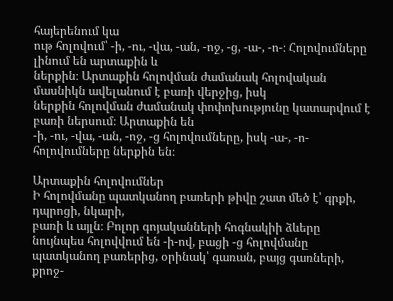հայերենում կա
ութ հոլովում՝ -ի, -ու, -վա, -ան, -ոջ, -ց, -ա-, -ո-։ Հոլովումները լինում են արտաքին և
ներքին։ Արտաքին հոլովման ժամանակ հոլովական մասնիկն ավելանում է բառի վերջից, իսկ
ներքին հոլովման ժամանակ փոփոխությունը կատարվում է բառի ներսում։ Արտաքին են
-ի, -ու, -վա, -ան, -ոջ, -ց հոլովումները, իսկ -ա-, -ո- հոլովումները ներքին են։

Արտաքին հոլովումներ
Ի հոլովմանը պատկանող բառերի թիվը շատ մեծ է՝ գրքի, դպրոցի, նկարի,
բառի և այլն։ Բոլոր գոյականների հոգնակիի ձևերը նույնպես հոլովվում են -ի-ով, բացի -ց հոլովմանը պատկանող բառերից, օրինակ՝ գառան, բայց գառների, քրոջ-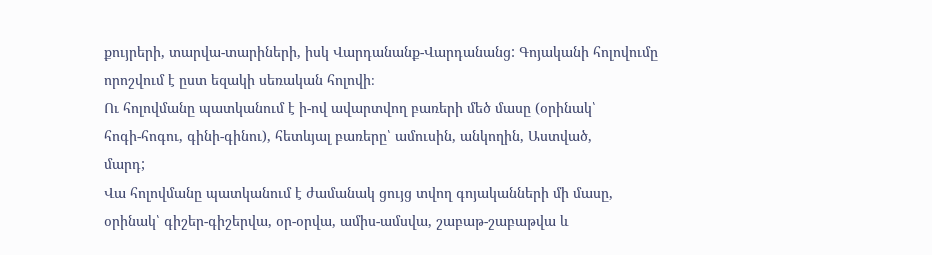քույրերի, տարվա-տարիների, իսկ Վարդանանք-Վարդանանց: Գոյականի հոլովումը որոշվում է ըստ եզակի սեռական հոլովի։
Ու հոլովմանը պատկանում է ի-ով ավարտվող բառերի մեծ մասը (օրինակ՝
հոգի-հոգու, գինի-գինու), հետևյալ բառերը՝ ամուսին, անկողին, Աստված,
մարդ;
Վա հոլովմանը պատկանում է ժամանակ ցույց տվող գոյականների մի մասը,
օրինակ՝ գիշեր-գիշերվա, օր-օրվա, ամիս-ամսվա, շաբաթ-շաբաթվա և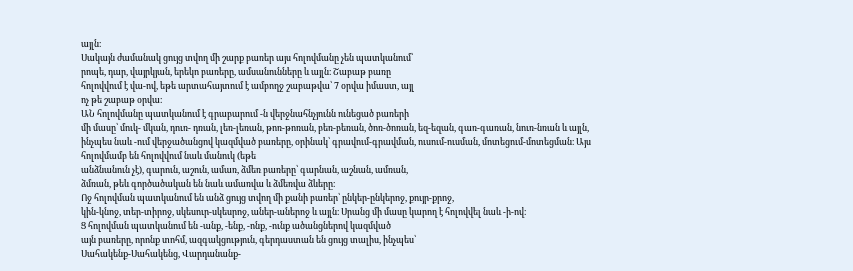այլն։
Սակայն ժամանակ ցույց տվող մի շարք բառեր այս հոլովմանը չեն պատկանում՝
րոպե, դար, վայրկյան, երեկո բառերը, ամսանունները և այլն։ Շաբաթ բառը
հոլովվում է վա-ով, եթե արտահայտում է ամբողջ շաբաթվա՝ 7 օրվա իմաստ, այլ
ոչ թե շաբաթ օրվա։
ԱՆ հոլովմանը պատկանում է գրաբարում -ն վերջնահնչյունն ունեցած բառերի
մի մասը՝ մուկ- մկան, դուռ- դռան, լեռ-լեռան, թոռ-թոռան, բեռ-բեռան, ծոռ-ծոռան, եզ-եզան, գառ-գառան, նուռ-նռան և այլն, ինչպես նաև -ում վերջածանցով կազմված բառերը, օրինակ՝ գրավում-գրավման, ուսում-ուսման, մոտեցում-մոտեցման։ Այս հոլովմամբ են հոլովվում նաև մանուկ (եթե
անձնանուն չէ), գարուն, աշուն, ամառ, ձմեռ բառերը՝ գարնան, աշնան, ամռան,
ձմռան, թեև գործածական են նաև ամառվա և ձմեռվա ձևերը։
Ոջ հոլովման պատկանում են անձ ցույց տվող մի քանի բառեր՝ ընկեր-ընկերոջ, քույր-քրոջ,
կին-կնոջ, տեր-տիրոջ, սկեսուր-սկեսրոջ, աներ-աներոջ և այլն։ Սրանց մի մասը կարող է հոլովվել նաև -ի-ով։
Ց հոլովման պատկանում են -անք, -ենք, -ոնք, -ունք ածանցներով կազմված
այն բառերը, որոնք տոհմ, ազգակցություն, գերդաստան են ցույց տալիս, ինչպես՝
Սահակենք-Սահակենց, Վարդանանք-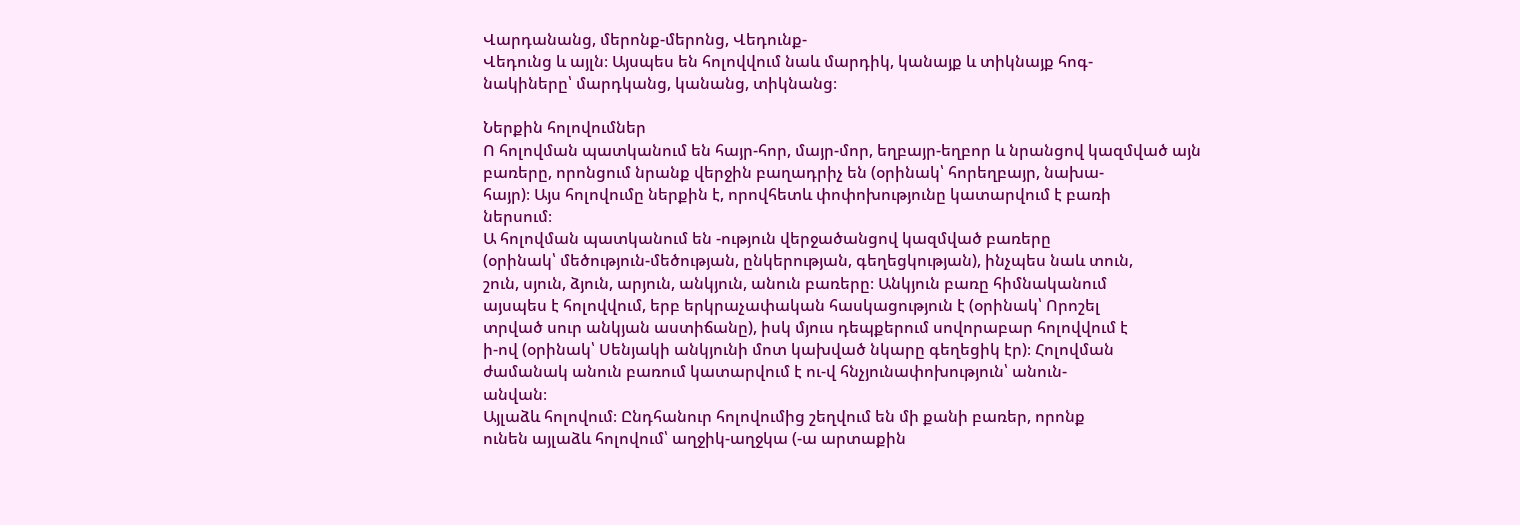Վարդանանց, մերոնք-մերոնց, Վեդունք-
Վեդունց և այլն։ Այսպես են հոլովվում նաև մարդիկ, կանայք և տիկնայք հոգ-
նակիները՝ մարդկանց, կանանց, տիկնանց։

Ներքին հոլովումներ
Ո հոլովման պատկանում են հայր-հոր, մայր-մոր, եղբայր-եղբոր և նրանցով կազմված այն
բառերը, որոնցում նրանք վերջին բաղադրիչ են (օրինակ՝ հորեղբայր, նախա-
հայր)։ Այս հոլովումը ներքին է, որովհետև փոփոխությունը կատարվում է բառի
ներսում։
Ա հոլովման պատկանում են -ություն վերջածանցով կազմված բառերը
(օրինակ՝ մեծություն-մեծության, ընկերության, գեղեցկության), ինչպես նաև տուն,
շուն, սյուն, ձյուն, արյուն, անկյուն, անուն բառերը։ Անկյուն բառը հիմնականում
այսպես է հոլովվում, երբ երկրաչափական հասկացություն է (օրինակ՝ Որոշել
տրված սուր անկյան աստիճանը), իսկ մյուս դեպքերում սովորաբար հոլովվում է
ի-ով (օրինակ՝ Սենյակի անկյունի մոտ կախված նկարը գեղեցիկ էր)։ Հոլովման
ժամանակ անուն բառում կատարվում է ու-վ հնչյունափոխություն՝ անուն-
անվան։
Այլաձև հոլովում։ Ընդհանուր հոլովումից շեղվում են մի քանի բառեր, որոնք
ունեն այլաձև հոլովում՝ աղջիկ-աղջկա (-ա արտաքին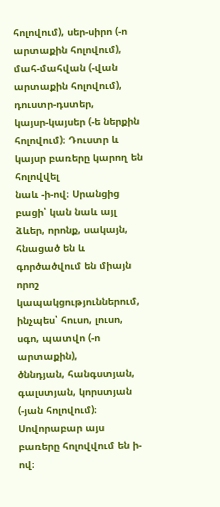հոլովում), սեր-սիրո (-ո
արտաքին հոլովում), մահ-մահվան (-վան արտաքին հոլովում), դուստր-դստեր,
կայսր-կայսեր (-ե ներքին հոլովում)։ Դուստր և կայսր բառերը կարող են հոլովվել
նաև -ի-ով։ Սրանցից բացի՝ կան նաև այլ ձևեր, որոնք, սակայն, հնացած են և գործածվում են միայն որոշ կապակցություններում, ինչպես՝ հուսո, լուսո, սգո, պատվո (-ո արտաքին),
ծննդյան, հանգստյան, գալստյան, կորստյան (-յան հոլովում)։ Սովորաբար այս
բառերը հոլովվում են ի-ով։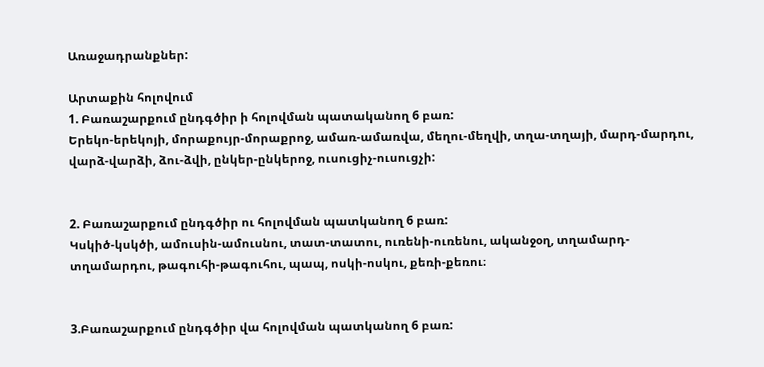Առաջադրանքներ:

Արտաքին հոլովում
1. Բառաշարքում ընդգծիր ի հոլովման պատականող 6 բառ:
Երեկո-երեկոյի, մորաքույր-մորաքրոջ, ամառ-ամառվա, մեղու-մեղվի, տղա-տղայի, մարդ-մարդու, վարձ-վարձի, ձու-ձվի, ընկեր-ընկերոջ, ուսուցիչ-ուսուցչի:


2. Բառաշարքում ընդգծիր ու հոլովման պատկանող 6 բառ:
Կսկիծ-կսկծի, ամուսին-ամուսնու, տատ-տատու, ուռենի-ուռենու, ականջօղ, տղամարդ-տղամարդու, թագուհի-թագուհու, պապ, ոսկի-ոսկու, քեռի-քեռու։


3.Բառաշարքում ընդգծիր վա հոլովման պատկանող 6 բառ: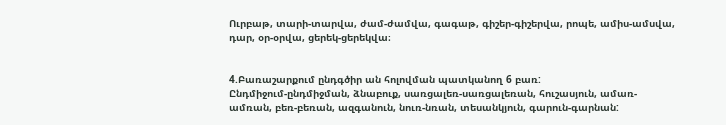Ուրբաթ, տարի-տարվա, ժամ-ժամվա, գագաթ, գիշեր-գիշերվա, րոպե, ամիս-ամսվա, դար, օր-օրվա, ցերեկ-ցերեկվա։


4.Բառաշարքում ընդգծիր ան հոլովման պատկանող 6 բառ:
Ընդմիջում-ընդմիջման, ձնաբուք, սառցալեռ-սառցալեռան, հուշասյուն, ամառ-ամռան, բեռ-բեռան, ազգանուն, նուռ-նռան, տեսանկյուն, գարուն-գարնան: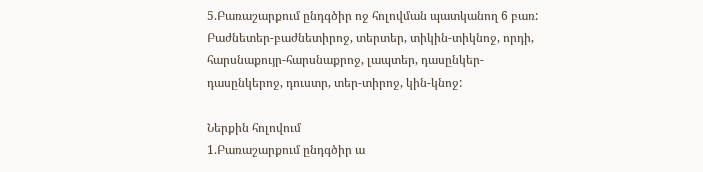5.Բառաշարքում ընդգծիր ոջ հոլովման պատկանող 6 բառ:
Բաժնետեր-բաժնետիրոջ, տերտեր, տիկին-տիկնոջ, որդի, հարսնաքույր-հարսնաքրոջ, լապտեր, դասընկեր-դասընկերոջ, դուստր, տեր-տիրոջ, կին-կնոջ:

Ներքին հոլովում
1.Բառաշարքում ընդգծիր ա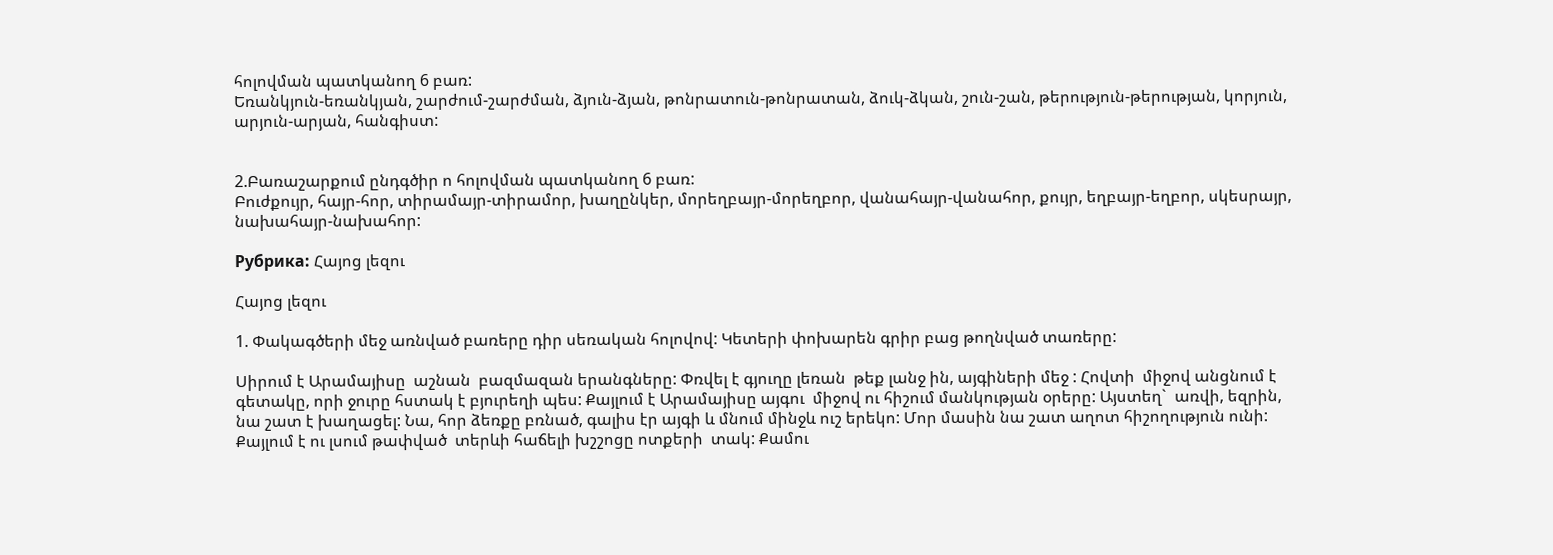հոլովման պատկանող 6 բառ:
Եռանկյուն-եռանկյան, շարժում-շարժման, ձյուն-ձյան, թոնրատուն-թոնրատան, ձուկ-ձկան, շուն-շան, թերություն-թերության, կորյուն, արյուն-արյան, հանգիստ:


2.Բառաշարքում ընդգծիր ո հոլովման պատկանող 6 բառ:
Բուժքույր, հայր-հոր, տիրամայր-տիրամոր, խաղընկեր, մորեղբայր-մորեղբոր, վանահայր-վանահոր, քույր, եղբայր-եղբոր, սկեսրայր, նախահայր-նախահոր:

Рубрика: Հայոց լեզու

Հայոց լեզու

1. Փակագծերի մեջ առնված բառերը դիր սեռական հոլովով: Կետերի փոխարեն գրիր բաց թողնված տառերը:

Սիրում է Արամայիսը  աշնան  բազմազան երանգները: Փռվել է գյուղը լեռան  թեք լանջ ին, այգիների մեջ : Հովտի  միջով անցնում է գետակը, որի ջուրը հստակ է բյուրեղի պես: Քայլում է Արամայիսը այգու  միջով ու հիշում մանկության օրերը: Այստեղ`  առվի, եզրին, նա շատ է խաղացել: Նա, հոր ձեռքը բռնած, գալիս էր այգի և մնում մինջև ուշ երեկո: Մոր մասին նա շատ աղոտ հիշողություն ունի: Քայլում է ու լսում թափված  տերևի հաճելի խշշոցը ոտքերի  տակ: Քամու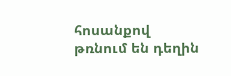հոսանքով թռնում են դեղին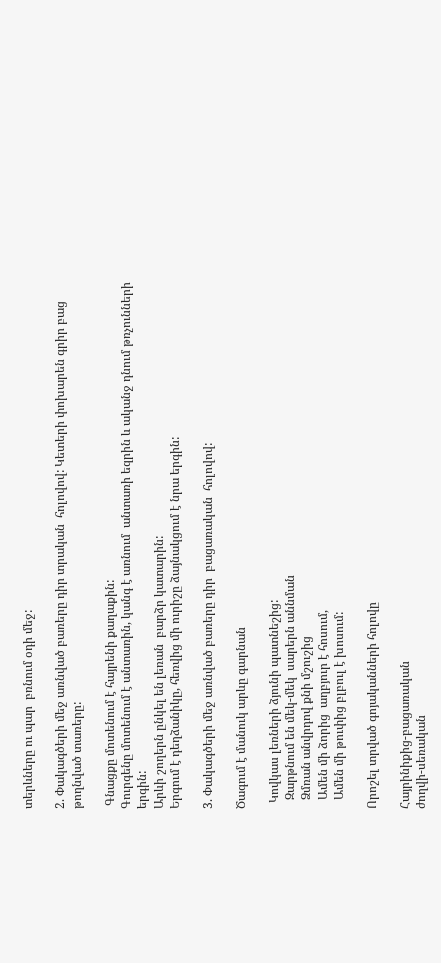տերևները ու պար  բռնում օդի մեջ:

2. Փակագծերի մեջ առնված բառերը դիր տրական  հոլովով: Կետերի փոխարեն գրիր բաց թողնված տառերը:

 Գնացքը մոտենում է հայրենի քաղաքին:
Գուրգենը մոտենում է անտառին, կանգ է առնում  անտառի եզրին և ականջ դնում թռչունների երգին:
Արևի շողերն ընկել են լեռան  բարձր կատարին:
Երգում է դեղձանիկը, հեռվից մի ուրիշը ձայնակցում է նրա երգին:

3. Փակագծերի մեջ առնված բառերը դիր  բացառական  հոլովով:

Ծագում է մանուկ արևը գարնան

  Կովկաս լեռների ձյունի պատնեշից:
   Զարթնում են մեկ-մեկ  սարերն աննման
   Ձմռան անվրդով քնի մշուշից
   Ամեն մի ձորից  աղբյուր է հոսում,
   Ամեն մի թուփից բլբուլ է խոսում:

Որոշել տրված գոյականների հոլովը

Հայրինիքից-բացառական
ժողվի-սեռական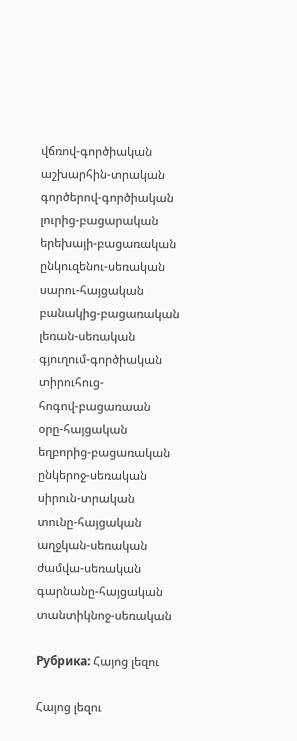վճռով-գործիական
աշխարհին-տրական
գործերով-գործիական
լուրից-բացարական
երեխայի-բացառական
ընկուզենու-սեռական
սարու-հայցական
բանակից-բացառական
լեռան-սեռական
գյուղում-գործիական
տիրուհուց-
հոգով-բացառաան
օրը-հայցական
եղբորից-բացառական
ընկերոջ-սեռական
սիրուն-տրական
տունը-հայցական
աղջկան-սեռական
ժամվա-սեռական
գարնանը-հայցական
տանտիկնոջ-սեռական

Рубрика: Հայոց լեզու

Հայոց լեզու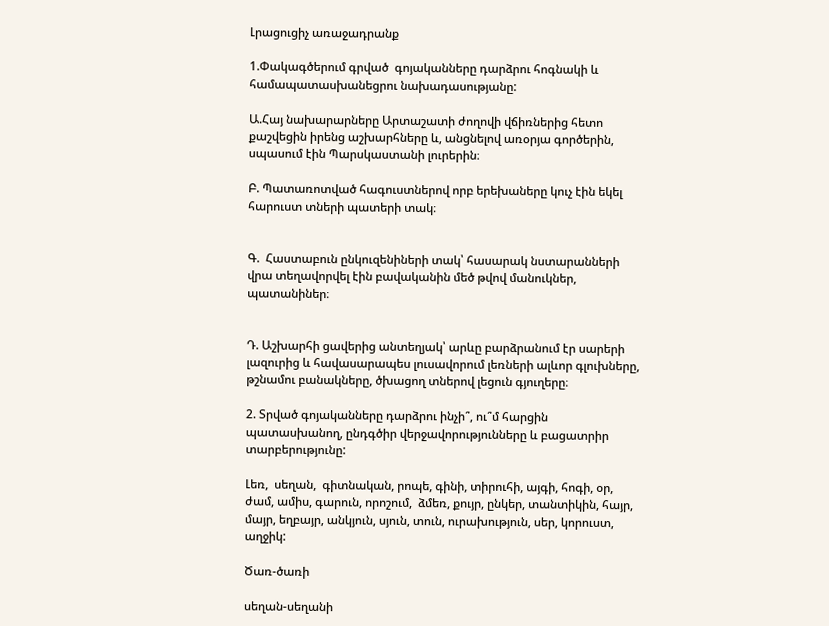Լրացուցիչ առաջադրանք

1.Փակագծերում գրված  գոյականները դարձրու հոգնակի և համապատասխանեցրու նախադասությանը:

Ա.Հայ նախարարները Արտաշատի ժողովի վճիռներից հետո քաշվեցին իրենց աշխարհները և, անցնելով առօրյա գործերին, սպասում էին Պարսկաստանի լուրերին։

Բ. Պատառոտված հագուստներով որբ երեխաները կուչ էին եկել հարուստ տների պատերի տակ։


Գ.  Հաստաբուն ընկուզենիների տակ՝ հասարակ նստարանների վրա տեղավորվել էին բավականին մեծ թվով մանուկներ, պատանիներ։


Դ. Աշխարհի ցավերից անտեղյակ՝ արևը բարձրանում էր սարերի լազուրից և հավասարապես լուսավորում լեռների ալևոր գլուխները, թշնամու բանակները, ծխացող տներով լեցուն գյուղերը։

2. Տրված գոյականները դարձրու ինչի՞, ու՞մ հարցին պատասխանող, ընդգծիր վերջավորությունները և բացատրիր տարբերությունը:

Լեռ,  սեղան,  գիտնական, րոպե, գինի, տիրուհի, այգի, հոգի, օր, ժամ, ամիս, գարուն, որոշում,  ձմեռ, քույր, ընկեր, տանտիկին, հայր, մայր, եղբայր, անկյուն, սյուն, տուն, ուրախություն, սեր, կորուստ, աղջիկ:

Ծառ-ծառի

սեղան-սեղանի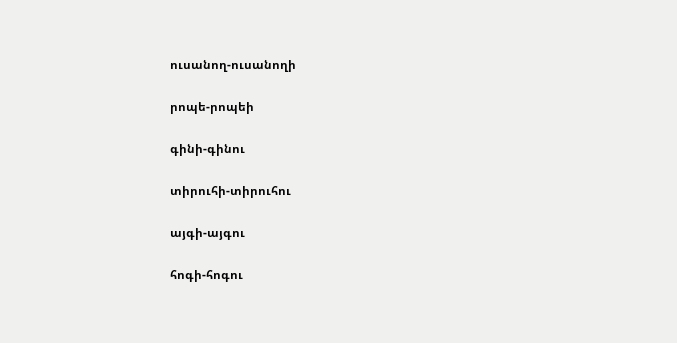ուսանող-ուսանողի

րոպե-րոպեի

գինի-գինու

տիրուհի-տիրուհու

այգի-այգու

հոգի-հոգու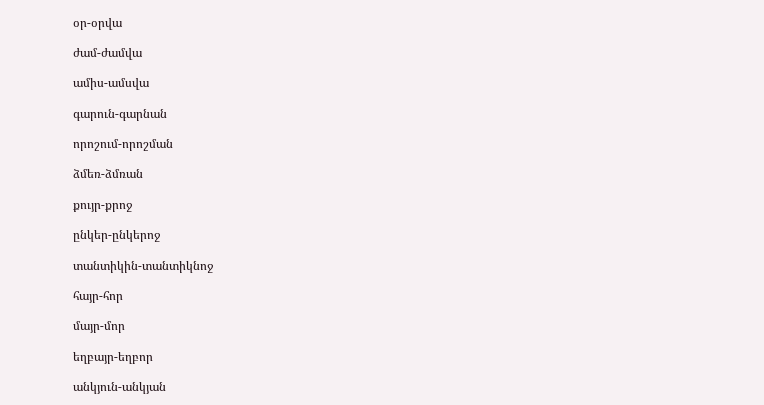օր-օրվա

ժամ-ժամվա

ամիս-ամսվա

գարուն-գարնան

որոշում-որոշման

ձմեռ-ձմռան

քույր-քրոջ

ընկեր-ընկերոջ

տանտիկին-տանտիկնոջ

հայր-հոր

մայր-մոր

եղբայր-եղբոր

անկյուն-անկյան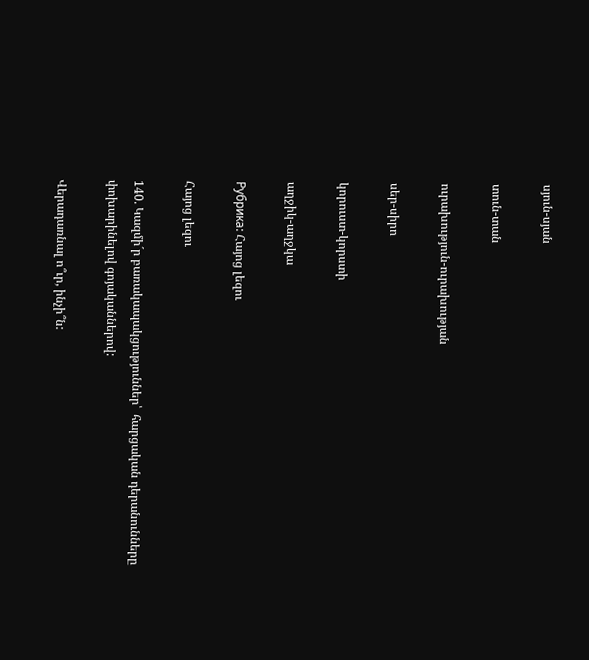սյուն-սյան

տուն-տան

ուրախություն-ուրախության

սեր-սիրո

կորուստ-կորստի

աղջիկ-աղջկա

Рубрика: Հայոց լեզու

Հայոց լեզու

140. Կազմի´ր բառակապակցություններ՝  հարցական դերանունները փոխարինելով գոյականներով:

Վերադառնալ ո՞ւր, ինչի՞ն: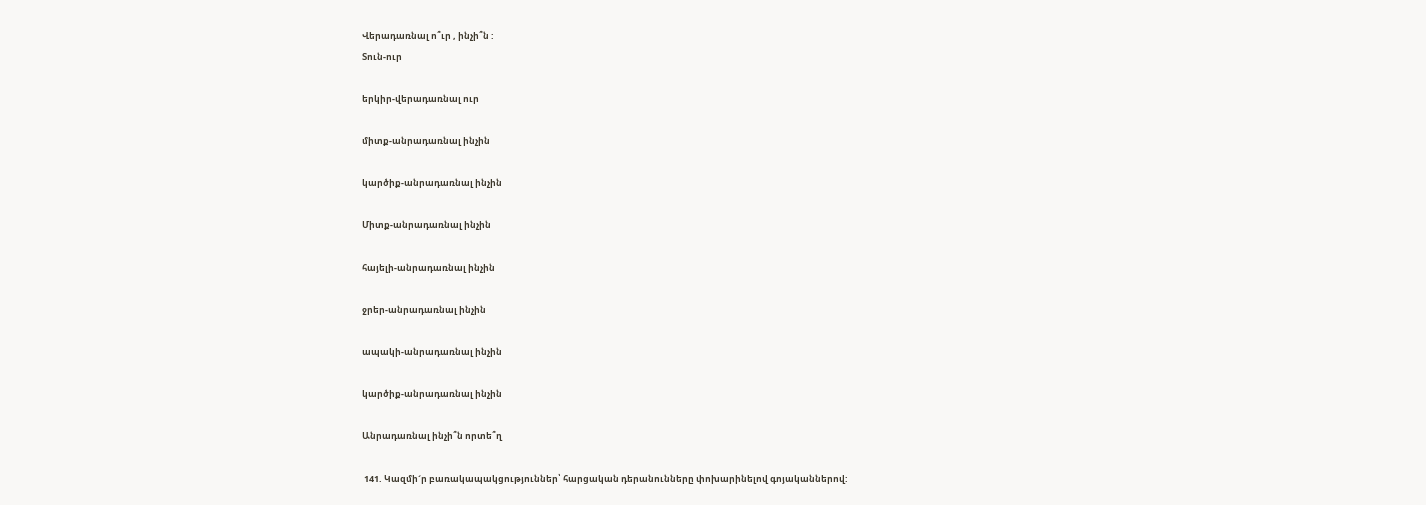Վերադառնալ ո՞ւր , ինչի՞ն :
Տուն-ուր

երկիր-վերադառնալ ուր

միտք-անրադառնալ ինչին

կարծիք-անրադառնալ ինչին

Միտք-անրադառնալ ինչին

հայելի-անրադառնալ ինչին

ջրեր-անրադառնալ ինչին

ապակի-անրադառնալ ինչին

կարծիք-անրադառնալ ինչին

Անրադառնալ ինչի՞ն որտե՞ղ

 141. Կազմի´ր բառակապակցություններ՝ հարցական դերանունները փոխարինելով գոյականներով: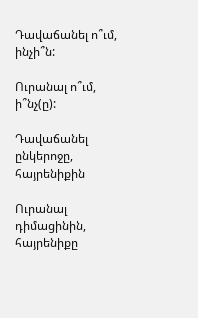Դավաճանել ո՞ւմ, ինչի՞ն:

Ուրանալ ո՞ւմ, ի՞նչ(ը):

Դավաճանել ընկերոջը, հայրենիքին

Ուրանալ դիմացինին, հայրենիքը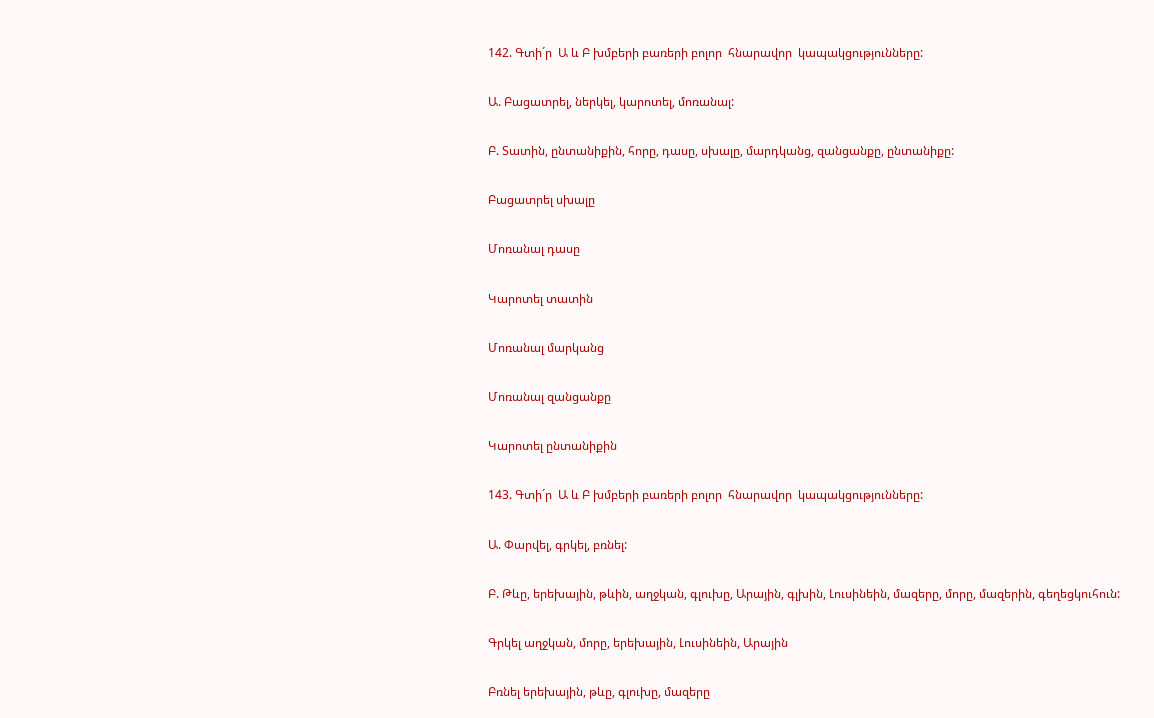142. Գտի´ր  Ա և Բ խմբերի բառերի բոլոր  հնարավոր  կապակցությունները:

Ա. Բացատրել, ներկել, կարոտել, մոռանալ:

Բ. Տատին, ընտանիքին, հորը, դասը, սխալը, մարդկանց, զանցանքը, ընտանիքը:

Բացատրել սխալը

Մոռանալ դասը

Կարոտել տատին

Մոռանալ մարկանց

Մոռանալ զանցանքը

Կարոտել ընտանիքին

143. Գտի´ր  Ա և Բ խմբերի բառերի բոլոր  հնարավոր  կապակցությունները:

Ա. Փարվել, գրկել, բռնել:

Բ. Թևը, երեխային, թևին, աղջկան, գլուխը, Արային, գլխին, Լուսինեին, մազերը, մորը, մազերին, գեղեցկուհուն:

Գրկել աղջկան, մորը, երեխային, Լուսինեին, Արային

Բռնել երեխային, թևը, գլուխը, մազերը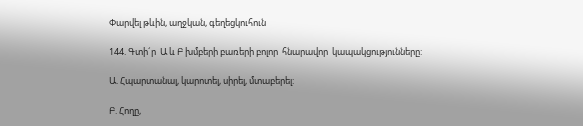Փարվել թևին, աղջկան, գեղեցկուհուն

144. Գտի´ր  Ա և Բ խմբերի բառերի բոլոր  հնարավոր  կապակցությունները:

Ա. Հպարտանալ, կարոտել, սիրել, մտաբերել:

Բ. Հողը,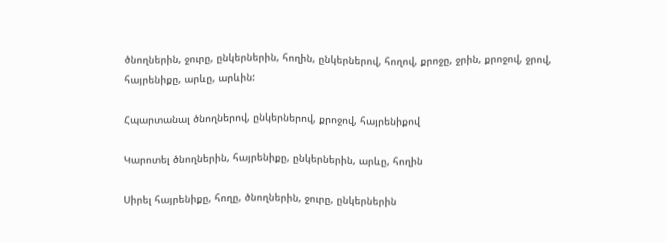ծնողներին, ջուրը, ընկերներին, հողին, ընկերներով, հողով, քրոջը, ջրին, քրոջով, ջրով, հայրենիքը, արևը, արևին:

Հպարտանալ ծնողներով, ընկերներով, քրոջով, հայրենիքով

Կարոտել ծնողներին, հայրենիքը, ընկերներին, արևը, հողին

Սիրել հայրենիքը, հողը, ծնողներին, ջուրը, ընկերներին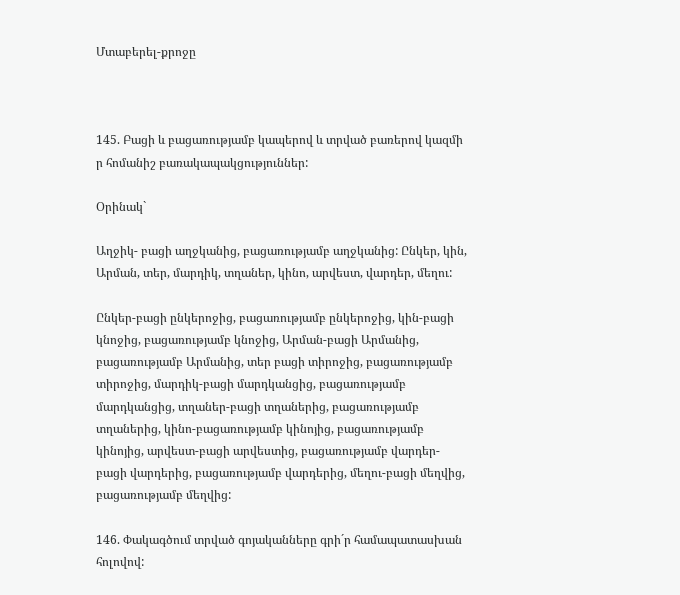Մտաբերել-քրոջը



145. Բացի և բացառությամբ կապերով և տրված բառերով կազմի ր հոմանիշ բառակապակցություններ:

Օրինակ`

Աղջիկ- բացի աղջկանից, բացառությամբ աղջկանից: Ընկեր, կին, Արման, տեր, մարդիկ, տղաներ, կինո, արվեստ, վարդեր, մեղու:

Ընկեր-բացի ընկերոջից, բացառությամբ ընկերոջից, կին-բացի կնոջից, բացառությամբ կնոջից, Արման-բացի Արմանից, բացառությամբ Արմանից, տեր բացի տիրոջից, բացառությամբ տիրոջից, մարդիկ-բացի մարդկանցից, բացառությամբ մարդկանցից, տղաներ-բացի տղաներից, բացառությամբ տղաներից, կինո-բացառությամբ կինոյից, բացառությամբ կինոյից, արվեստ-բացի արվեստից, բացառությամբ վարդեր- բացի վարդերից, բացառությամբ վարդերից, մեղու-բացի մեղվից, բացառությամբ մեղվից:

146. Փակագծում տրված գոյականները գրի´ր համապատասխան հոլովով: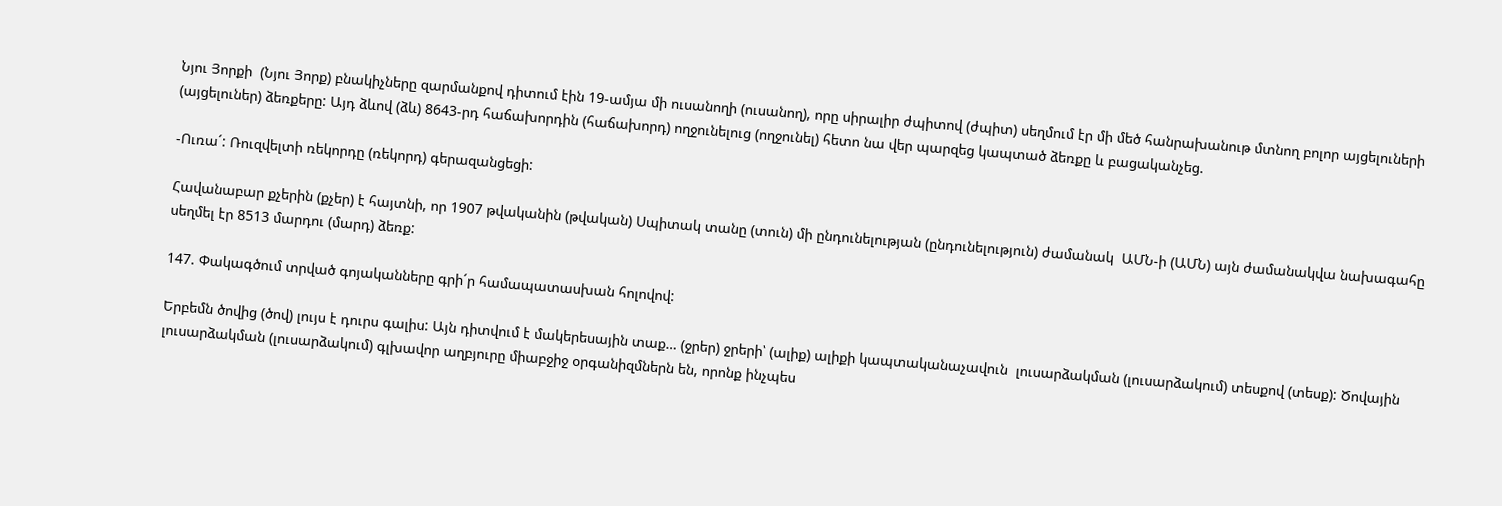Նյու Յորքի  (Նյու Յորք) բնակիչները զարմանքով դիտում էին 19-ամյա մի ուսանողի (ուսանող), որը սիրալիր ժպիտով (ժպիտ) սեղմում էր մի մեծ հանրախանութ մտնող բոլոր այցելուների (այցելուներ) ձեռքերը: Այդ ձևով (ձև) 8643-րդ հաճախորդին (հաճախորդ) ողջունելուց (ողջունել) հետո նա վեր պարզեց կապտած ձեռքը և բացականչեց.

-Ուռա´: Ռուզվելտի ռեկորդը (ռեկորդ) գերազանցեցի:

Հավանաբար քչերին (քչեր) է հայտնի, որ 1907 թվականին (թվական) Սպիտակ տանը (տուն) մի ընդունելության (ընդունելություն) ժամանակ  ԱՄՆ-ի (ԱՄՆ) այն ժամանակվա նախագահը սեղմել էր 8513 մարդու (մարդ) ձեռք:

147. Փակագծում տրված գոյականները գրի´ր համապատասխան հոլովով:

Երբեմն ծովից (ծով) լույս է դուրս գալիս: Այն դիտվում է մակերեսային տաք… (ջրեր) ջրերի՝ (ալիք) ալիքի կապտականաչավուն  լուսարձակման (լուսարձակում) տեսքով (տեսք): Ծովային լուսարձակման (լուսարձակում) գլխավոր աղբյուրը միաբջիջ օրգանիզմներն են, որոնք ինչպես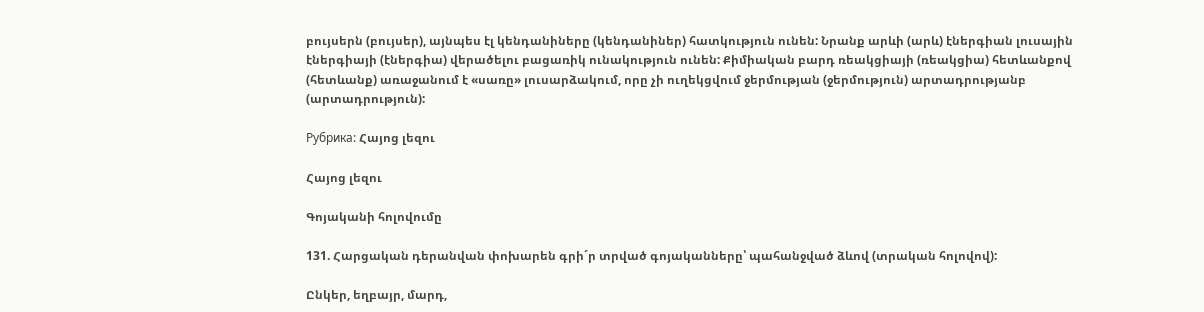բույսերն (բույսեր), այնպես էլ կենդանիները (կենդանիներ) հատկություն ունեն: Նրանք արևի (արև) էներգիան լուսային էներգիայի (էներգիա) վերածելու բացառիկ ունակություն ունեն: Քիմիական բարդ ռեակցիայի (ռեակցիա) հետևանքով (հետևանք) առաջանում է «սառը» լուսարձակում, որը չի ուղեկցվում ջերմության (ջերմություն) արտադրությանբ (արտադրություն):

Рубрика: Հայոց լեզու

Հայոց լեզու

Գոյականի հոլովումը

131. Հարցական դերանվան փոխարեն գրի´ր տրված գոյականները՝ պահանջված ձևով (տրական հոլովով):

Ընկեր, եղբայր, մարդ,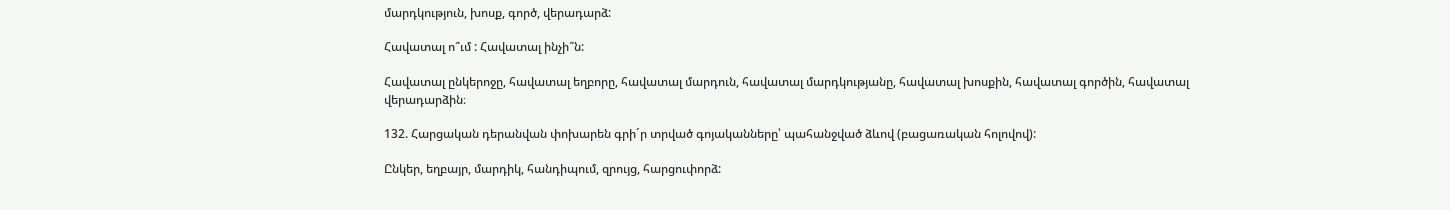մարդկություն, խոսք, գործ, վերադարձ:

Հավատալ ո՞ւմ : Հավատալ ինչի՞ն:

Հավատալ ընկերոջը, հավատալ եղբորը, հավատալ մարդուն, հավատալ մարդկությանը, հավատալ խոսքին, հավատալ գործին, հավատալ վերադարձին։

132. Հարցական դերանվան փոխարեն գրի´ր տրված գոյականները՝ պահանջված ձևով (բացառական հոլովով):

Ընկեր, եղբայր, մարդիկ, հանդիպում, զրույց, հարցուփորձ: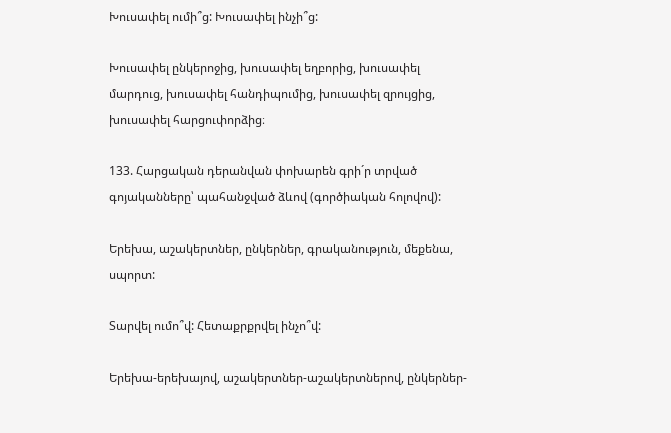Խուսափել ումի՞ց: Խուսափել ինչի՞ց:

Խուսափել ընկերոջից, խուսափել եղբորից, խուսափել մարդուց, խուսափել հանդիպումից, խուսափել զրույցից, խուսափել հարցուփորձից։

133. Հարցական դերանվան փոխարեն գրի´ր տրված գոյականները՝ պահանջված ձևով (գործիական հոլովով):

Երեխա, աշակերտներ, ընկերներ, գրականություն, մեքենա, սպորտ:

Տարվել ումո՞վ: Հետաքրքրվել ինչո՞վ:

Երեխա-երեխայով, աշակերտներ-աշակերտներով, ընկերներ-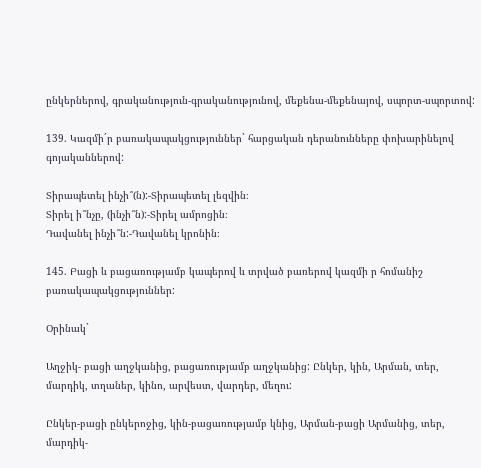ընկերներով, գրականություն-գրականությունով, մեքենա-մեքենայով, սպորտ-սպորտով:

139. Կազմի´ր բառակապակցություններ` հարցական դերանունները փոխարինելով գոյականներով:

Տիրապետել ինչի՞(ն):-Տիրապետել լեզվին։
Տիրել ի՞նչը, (ինչի՞ն):-Տիրել ամրոցին։
Դավանել ինչի՞ն:-Դավանել կրոնին։

145. Բացի և բացառությամբ կապերով և տրված բառերով կազմի ր հոմանիշ բառակապակցություններ:

Օրինակ`

Աղջիկ- բացի աղջկանից, բացառությամբ աղջկանից: Ընկեր, կին, Արման, տեր, մարդիկ, տղաներ, կինո, արվեստ, վարդեր, մեղու:

Ընկեր-բացի ընկերոջից, կին-բացառությամբ կնից, Արման-բացի Արմանից, տեր, մարդիկ-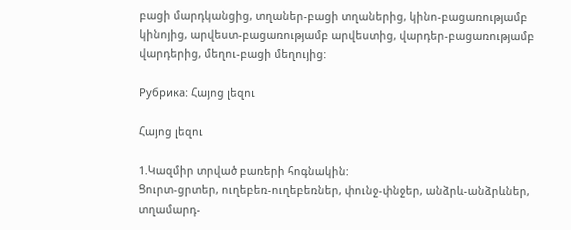բացի մարդկանցից, տղաներ-բացի տղաներից, կինո-բացառությամբ կինոյից, արվեստ-բացառությամբ արվեստից, վարդեր-բացառությամբ վարդերից, մեղու-բացի մեղույից:

Рубрика: Հայոց լեզու

Հայոց լեզու

1.Կազմիր տրված բառերի հոգնակին:
Ցուրտ-ցրտեր, ուղեբեռ-ուղեբեռներ, փունջ-փնջեր, անձրև-անձրևներ, տղամարդ-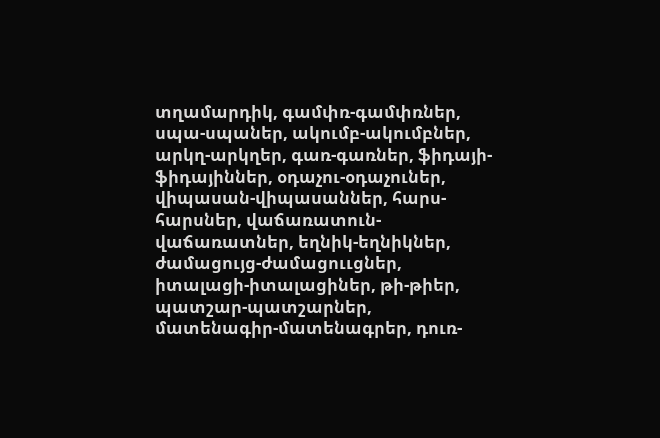տղամարդիկ, գամփռ-գամփռներ, սպա-սպաներ, ակումբ-ակումբներ, արկղ-արկղեր, գառ-գառներ, ֆիդայի-ֆիդայիններ, օդաչու-օդաչուներ, վիպասան-վիպասաններ, հարս-հարսներ, վաճառատուն-վաճառատներ, եղնիկ-եղնիկներ, ժամացույց-ժամացոււցներ, իտալացի-իտալացիներ, թի-թիեր, պատշար-պատշարներ, մատենագիր-մատենագրեր, դուռ-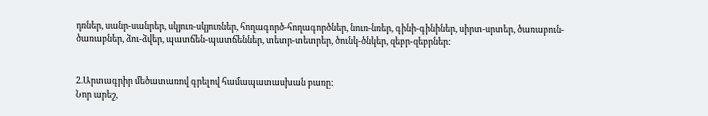դռներ, սանր-սանրեր, սկյուռ-սկյուռներ, հողագործ-հողագործներ, նուռ-նռեր, գինի-գինիներ, սիրտ-սրտեր, ծառաբուն-ծառաբներ, ձու-ձվեր, պատճեն-պատճեններ, տետր-տետրեր, ծունկ-ծնկեր, զեբր-զեբրներ:


2.Արտագրիր մեծատառով գրելով համապատասխան բառը:
Նոր արեշ,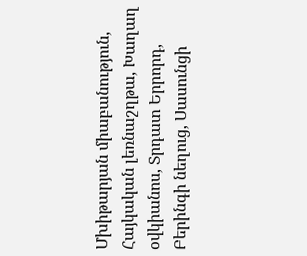Մխիթարյան միաբանություն, Հայկական լեռնաշղթա, Խաղաղ օվկիանոս, Տրդատ Երրորդ, Բերինգի նեղուց, Սասունցի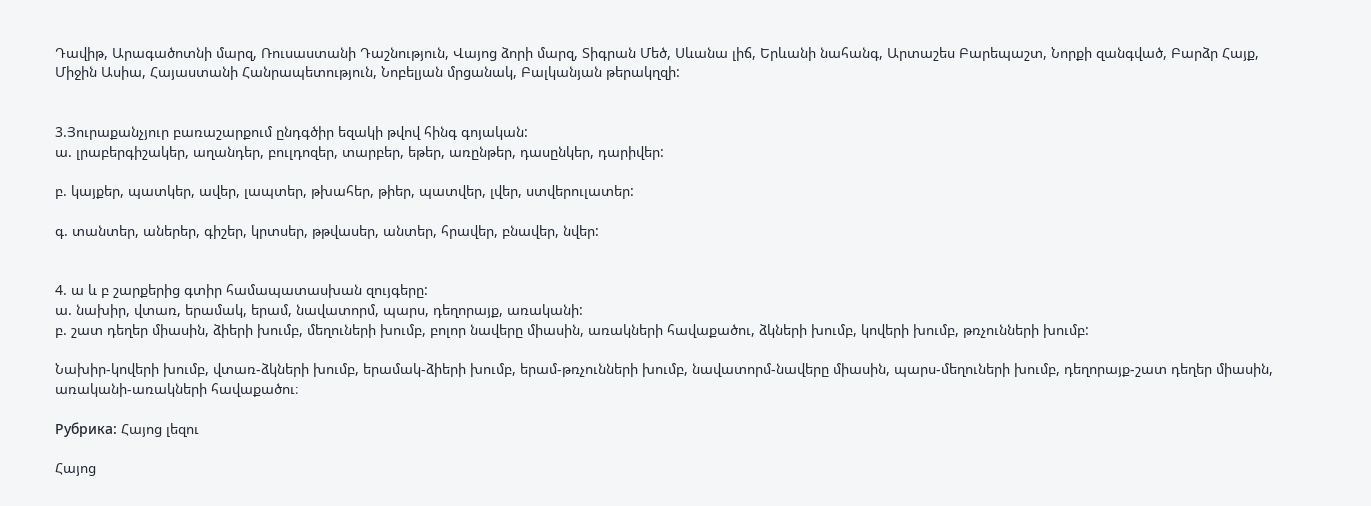Դավիթ, Արագածոտնի մարզ, Ռուսաստանի Դաշնություն, Վայոց ձորի մարզ, Տիգրան Մեծ, Սևանա լիճ, Երևանի նահանգ, Արտաշես Բարեպաշտ, Նորքի զանգված, Բարձր Հայք, Միջին Ասիա, Հայաստանի Հանրապետություն, Նոբելյան մրցանակ, Բալկանյան թերակղզի:


3.Յուրաքանչյուր բառաշարքում ընդգծիր եզակի թվով հինգ գոյական:
ա. լրաբերգիշակեր, աղանդեր, բուլդոզեր, տարբեր, եթեր, առընթեր, դասընկեր, դարիվեր:

բ. կայքեր, պատկեր, ավեր, լապտեր, թխահեր, թիեր, պատվեր, լվեր, ստվերուլատեր:

գ. տանտեր, աներեր, գիշեր, կրտսեր, թթվասեր, անտեր, հրավեր, բնավեր, նվեր:


4. ա և բ շարքերից գտիր համապատասխան զույգերը:
ա. նախիր, վտառ, երամակ, երամ, նավատորմ, պարս, դեղորայք, առականի:
բ. շատ դեղեր միասին, ձիերի խումբ, մեղուների խումբ, բոլոր նավերը միասին, առակների հավաքածու, ձկների խումբ, կովերի խումբ, թռչունների խումբ:

Նախիր-կովերի խումբ, վտառ-ձկների խումբ, երամակ-ձիերի խումբ, երամ-թռչունների խումբ, նավատորմ-նավերը միասին, պարս-մեղուների խումբ, դեղորայք-շատ դեղեր միասին, առականի-առակների հավաքածու։

Рубрика: Հայոց լեզու

Հայոց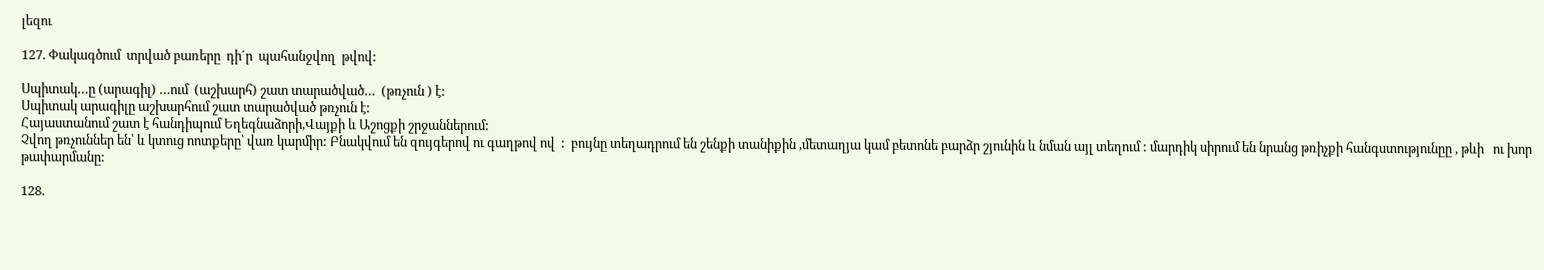լեզու

127. Փակագծում  տրված բառերը  դի´ր  պահանջվող  թվով:

Սպիտակ…ը (արագիլ) …ում  (աշխարհ) շատ տարածված…  (թռչուն ) է:
Սպիտակ արագիլը աշխարհում շատ տարածված թռչուն է:
Հայաստանում շատ է հանդիպում Եղեգնաձորի,Վայքի և Աշոցքի շրջաններում:
Չվող թռչուններ են՝ և կտուց ոոտքերը՝ վառ կարմիր: Բնակվում են զույգերով ու գաղթով ով  :  բույնը տեղադրում են շենքի տանիքին ,մետաղյա կամ բետոնե բարձր շյունին և նման այլ տեղում : մարդիկ սիրում են նրանց թռիչքի հանգստությունըը , թևի   ու խոր թափարմանը:

128.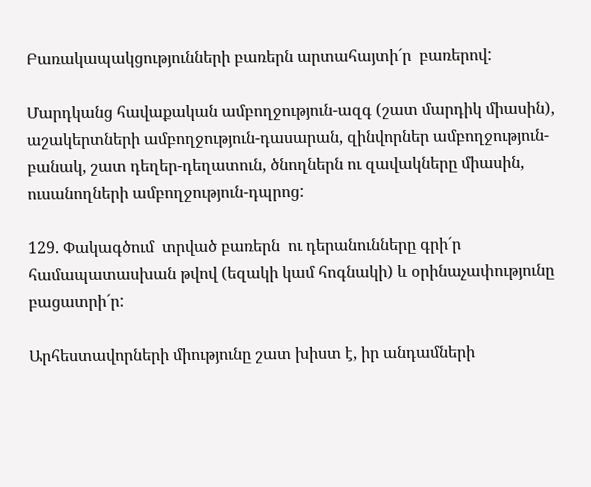Բառակապակցությունների բառերն արտահայտի´ր  բառերով:

Մարդկանց հավաքական ամբողջություն-ազգ (շատ մարդիկ միասին), աշակերտների ամբողջություն-դասարան, զինվորներ ամբողջություն-բանակ, շատ դեղեր-դեղատուն, ծնողներն ու զավակները միասին, ուսանողների ամբողջություն-դպրոց:

129. Փակագծում  տրված բառերն  ու դերանունները գրի´ր  համապատասխան թվով (եզակի կամ հոգնակի) և օրինաչափությունը  բացատրի´ր:

Արհեստավորների միությունը շատ խիստ է, իր անդամների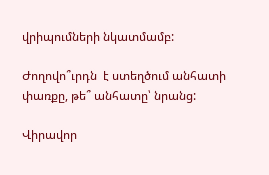վրիպումների նկատմամբ:

Ժողովո՞ւրդն  է ստեղծում անհատի փառքը, թե՞ անհատը՝ նրանց:

Վիրավոր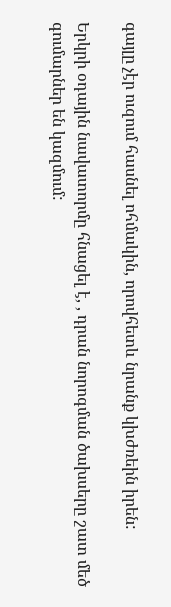գայլը չէր ուզում հասնել ոհմակին, որովհետև նրանք կխժռեին իրեն:

Երկրի օդային նավատորմը հնացել է, , դրան նորոգման ծախսերը շատ մեծ գումարներ են կազմում: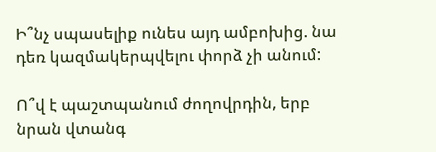Ի՞նչ սպասելիք ունես այդ ամբոխից. նա դեռ կազմակերպվելու փորձ չի անում:

Ո՞վ է պաշտպանում ժողովրդին, երբ նրան վտանգ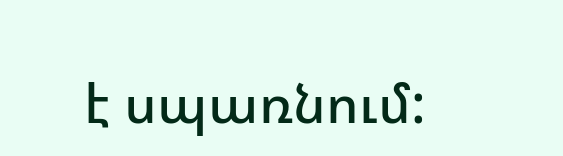է սպառնում: